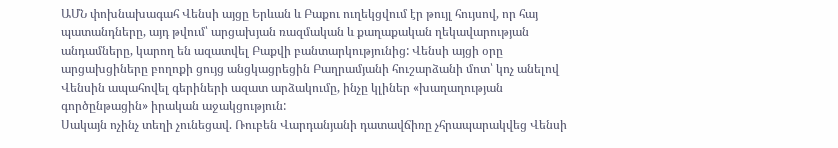ԱՄՆ փոխնախագահ Վենսի այցը Երևան և Բաքու ուղեկցվում էր թույլ հույսով, որ հայ պատանդները, այդ թվում՝ արցախյան ռազմական և քաղաքական ղեկավարության անդամները, կարող են ազատվել Բաքվի բանտարկությունից: Վենսի այցի օրը արցախցիները բողոքի ցույց անցկացրեցին Բաղրամյանի հուշարձանի մոտ՝ կոչ անելով Վենսին ապահովել գերիների ազատ արձակումը, ինչը կլիներ «խաղաղության գործընթացին» իրական աջակցություն:
Սակայն ոչինչ տեղի չունեցավ. Ռուբեն Վարդանյանի դատավճիռը չհրապարակվեց Վենսի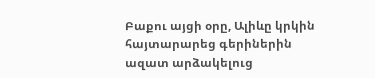Բաքու այցի օրը, Ալիևը կրկին հայտարարեց գերիներին ազատ արձակելուց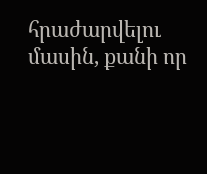հրաժարվելու մասին, քանի որ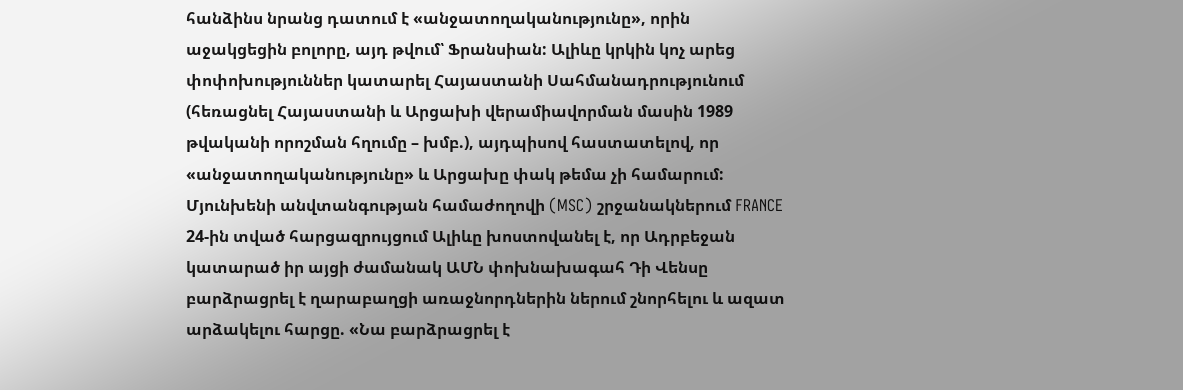հանձինս նրանց դատում է «անջատողականությունը», որին աջակցեցին բոլորը, այդ թվում՝ Ֆրանսիան: Ալիևը կրկին կոչ արեց փոփոխություններ կատարել Հայաստանի Սահմանադրությունում (հեռացնել Հայաստանի և Արցախի վերամիավորման մասին 1989 թվականի որոշման հղումը – խմբ.), այդպիսով հաստատելով, որ «անջատողականությունը» և Արցախը փակ թեմա չի համարում:
Մյունխենի անվտանգության համաժողովի (MSC) շրջանակներում FRANCE 24-ին տված հարցազրույցում Ալիևը խոստովանել է, որ Ադրբեջան կատարած իր այցի ժամանակ ԱՄՆ փոխնախագահ Դի Վենսը բարձրացրել է ղարաբաղցի առաջնորդներին ներում շնորհելու և ազատ արձակելու հարցը. «Նա բարձրացրել է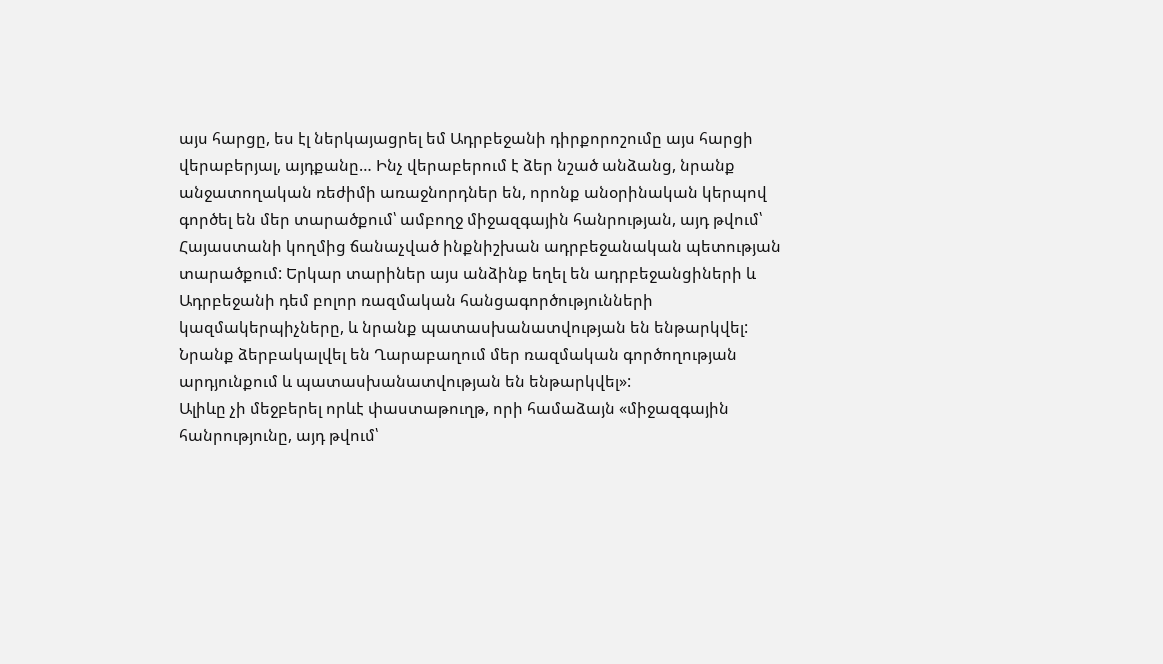այս հարցը, ես էլ ներկայացրել եմ Ադրբեջանի դիրքորոշումը այս հարցի վերաբերյալ, այդքանը… Ինչ վերաբերում է ձեր նշած անձանց, նրանք անջատողական ռեժիմի առաջնորդներ են, որոնք անօրինական կերպով գործել են մեր տարածքում՝ ամբողջ միջազգային հանրության, այդ թվում՝ Հայաստանի կողմից ճանաչված ինքնիշխան ադրբեջանական պետության տարածքում: Երկար տարիներ այս անձինք եղել են ադրբեջանցիների և Ադրբեջանի դեմ բոլոր ռազմական հանցագործությունների կազմակերպիչները, և նրանք պատասխանատվության են ենթարկվել: Նրանք ձերբակալվել են Ղարաբաղում մեր ռազմական գործողության արդյունքում և պատասխանատվության են ենթարկվել»:
Ալիևը չի մեջբերել որևէ փաստաթուղթ, որի համաձայն «միջազգային հանրությունը, այդ թվում՝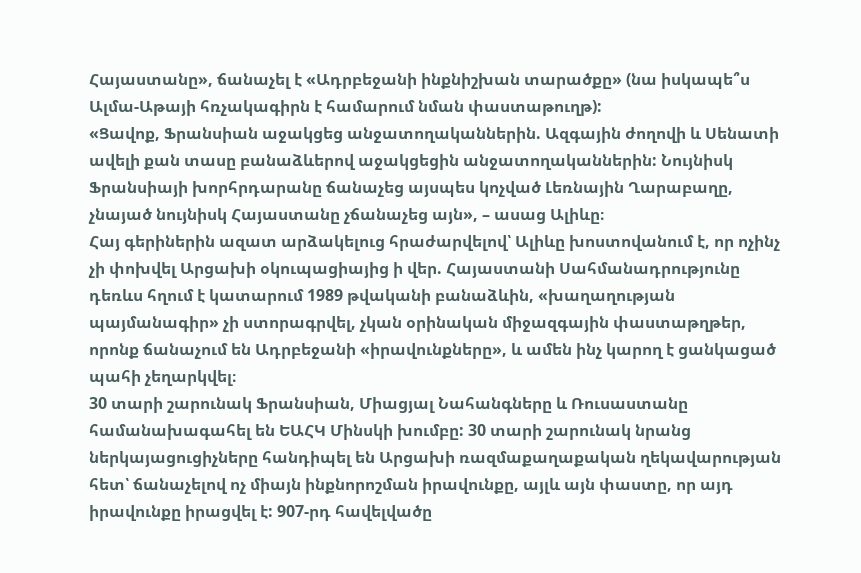Հայաստանը», ճանաչել է «Ադրբեջանի ինքնիշխան տարածքը» (նա իսկապե՞ս Ալմա-Աթայի հռչակագիրն է համարում նման փաստաթուղթ):
«Ցավոք, Ֆրանսիան աջակցեց անջատողականներին. Ազգային ժողովի և Սենատի ավելի քան տասը բանաձևերով աջակցեցին անջատողականներին: Նույնիսկ Ֆրանսիայի խորհրդարանը ճանաչեց այսպես կոչված Լեռնային Ղարաբաղը, չնայած նույնիսկ Հայաստանը չճանաչեց այն», – ասաց Ալիևը։
Հայ գերիներին ազատ արձակելուց հրաժարվելով՝ Ալիևը խոստովանում է, որ ոչինչ չի փոխվել Արցախի օկուպացիայից ի վեր. Հայաստանի Սահմանադրությունը դեռևս հղում է կատարում 1989 թվականի բանաձևին, «խաղաղության պայմանագիր» չի ստորագրվել, չկան օրինական միջազգային փաստաթղթեր, որոնք ճանաչում են Ադրբեջանի «իրավունքները», և ամեն ինչ կարող է ցանկացած պահի չեղարկվել։
30 տարի շարունակ Ֆրանսիան, Միացյալ Նահանգները և Ռուսաստանը համանախագահել են ԵԱՀԿ Մինսկի խումբը: 30 տարի շարունակ նրանց ներկայացուցիչները հանդիպել են Արցախի ռազմաքաղաքական ղեկավարության հետ՝ ճանաչելով ոչ միայն ինքնորոշման իրավունքը, այլև այն փաստը, որ այդ իրավունքը իրացվել է: 907-րդ հավելվածը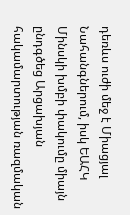դեռևս ուժի մեջ է Միացյալ Նահանգներում, իսկ ԵԱՀԿ Մինսկի խմբի փակումը միայն ընդգծեց Արցախյան հակամարտության ռազմական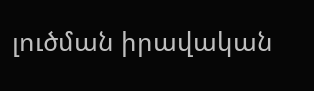լուծման իրավական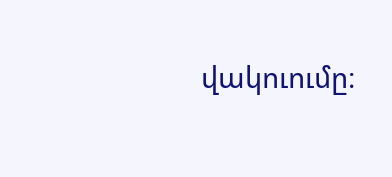վակուումը։